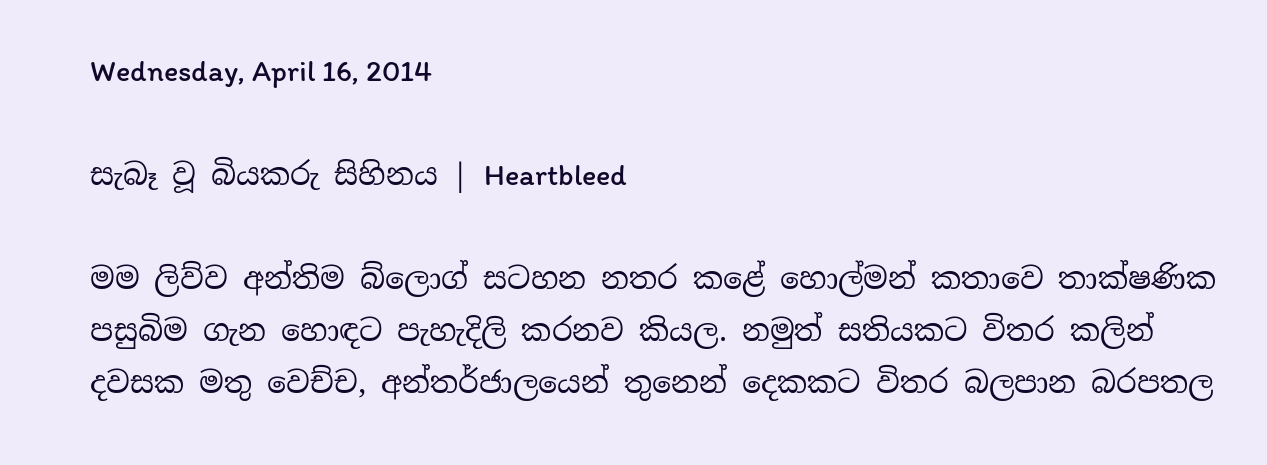Wednesday, April 16, 2014

සැබෑ වූ බියකරු සිහිනය | Heartbleed

මම ලිව්ව අන්තිම බ්ලොග් සටහන නතර කළේ හොල්මන් කතාවෙ තාක්ෂණික පසුබිම ගැන හොඳට පැහැදිලි කරනව කියල. නමුත් සතියකට විතර කලින් දවසක මතු වෙච්ච, අන්තර්ජාලයෙන් තුනෙන් දෙකකට විතර බලපාන බරපතල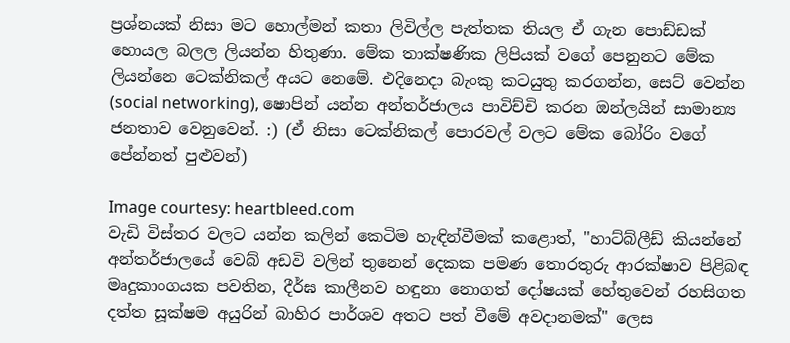ප්‍රශ්නයක් නිසා මට හොල්මන් කතා ලිවිල්ල පැත්තක තියල ඒ ගැන පොඩ්ඩක් හොයල බලල ලියන්න හිතුණා. මේක තාක්ෂණික ලිපියක් වගේ පෙනුනට මේක ලියන්නෙ ටෙක්නිකල් අයට නෙමේ. එදිනෙදා බැංකු කටයුතු කරගන්න, සෙට් වෙන්න (social networking), ෂොපින් යන්න අන්තර්ජාලය පාවිච්චි කරන ඔන්ලයින් සාමාන්‍ය ජනතාව වෙනුවෙන්. :) (ඒ නිසා ටෙක්නිකල් පොරවල් වලට මේක බෝරිං වගේ පේන්නත් පුළුවන්)

Image courtesy: heartbleed.com
වැඩි විස්තර වලට යන්න කලින් කෙටිම හැඳින්වීමක් කළොත්, "හාට්බ්ලීඩ් කියන්නේ අන්තර්ජාලයේ වෙබ් අඩවි වලින් තුනෙන් දෙකක පමණ තොරතුරු ආරක්ෂාව පිළිබඳ මෘදුකාංගයක පවතින, දීර්ඝ කාලීනව හඳුනා නොගත් දෝෂයක් හේතුවෙන් රහසිගත දත්ත සූක්ෂම අයුරින් බාහිර පාර්ශව අතට පත් වීමේ අවදානමක්" ලෙස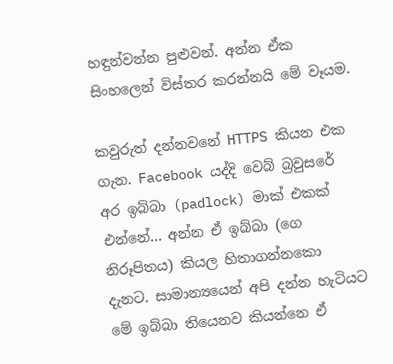හඳුන්වන්න පුළුවන්. අන්න ඒක සිංහලෙන් විස්තර කරන්නයි මේ වෑයම.

කවුරුත් දන්නවනේ HTTPS කියන එක ගැන. Facebook යද්දි වෙබ් බ්‍රවුසරේ අර ඉබ්බා (padlock) මාක් එකක් එන්නේ... අන්න ඒ ඉබ්බා (ගෙ නිරූපිතය) කියල හිතාගන්නකො දැනට. සාමාන්‍යයෙන් අපි දන්න හැටියට මේ ඉබ්බා තියෙනව කියන්නෙ ඒ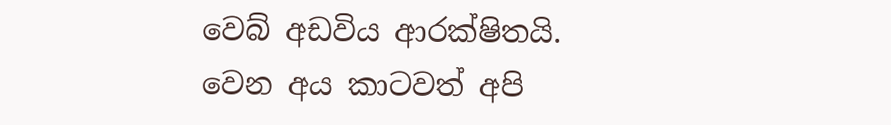වෙබ් අඩවිය ආරක්ෂිතයි. වෙන අය කාටවත් අපි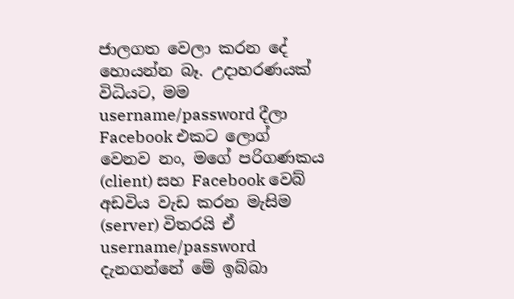ජාලගත වෙලා කරන දේ හොයන්න බෑ. උදාහරණයක් විධියට, මම username/password දීලා Facebook එකට ලොග් වෙනව නං, මගේ පරිගණකය (client) සහ Facebook වෙබ් අඩවිය වැඩ කරන මැසිම (server) විතරයි ඒ username/password දැනගන්නේ මේ ඉබ්බා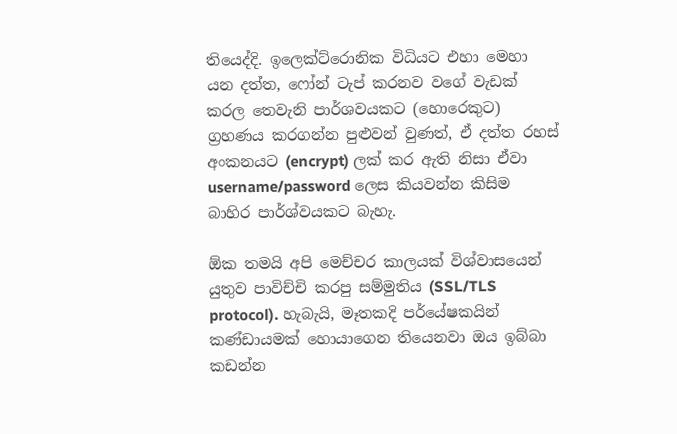තියෙද්දි. ඉලෙක්ට්රොනික විධියට එහා මෙහා යන දත්ත, ෆෝන් ටැප් කරනව වගේ වැඩක් කරල තෙවැනි පාර්ශවයකට (හොරෙකුට) ග්‍රහණය කරගන්න පුළුවන් වුණත්, ඒ දත්ත රහස් අංකනයට (encrypt) ලක් කර ඇති නිසා ඒවා username/password ලෙස කියවන්න කිසිම බාහිර පාර්ශ්වයකට බැහැ.

ඕක තමයි අපි මෙච්චර කාලයක් විශ්වාසයෙන් යුතුව පාවිච්චි කරපු සම්මුතිය (SSL/TLS protocol). හැබැයි, මෑතකදි පර්යේෂකයින් කණ්ඩායමක් හොයාගෙන තියෙනවා ඔය ඉබ්බා කඩන්න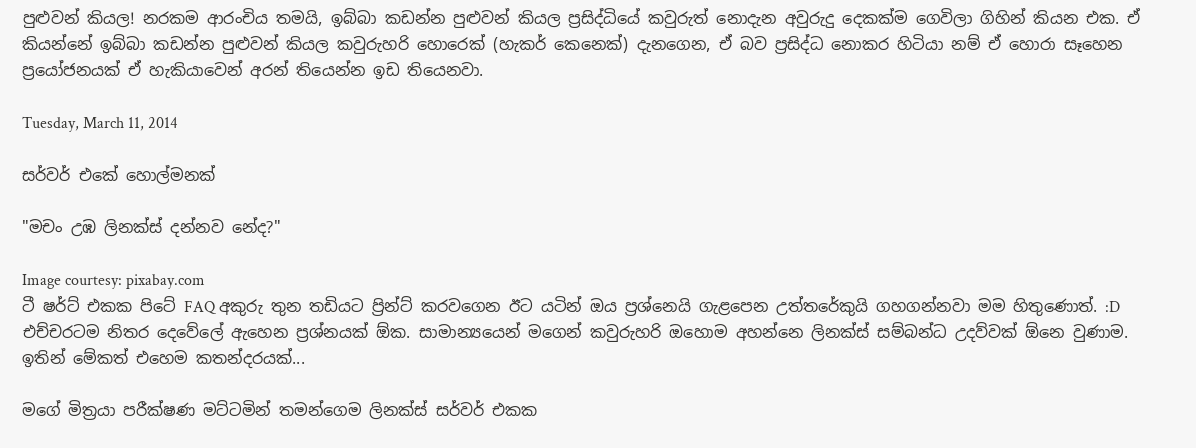පුළුවන් කියල! නරකම ආරංචිය තමයි, ඉබ්බා කඩන්න පුළුවන් කියල ප්‍රසිද්ධියේ කවුරුත් නොදැන අවුරුදු දෙකක්ම ගෙවිලා ගිහින් කියන එක. ඒ කියන්නේ ඉබ්බා කඩන්න පුළුවන් කියල කවුරුහරි හොරෙක් (හැකර් කෙනෙක්) දැනගෙන, ඒ බව ප්‍රසිද්ධ නොකර හිටියා නම් ඒ හොරා සෑහෙන ප්‍රයෝජනයක් ඒ හැකියාවෙන් අරන් තියෙන්න ඉඩ තියෙනවා.

Tuesday, March 11, 2014

සර්වර් එකේ හොල්මනක්

"මචං උඹ ලිනක්ස් දන්නව නේද?"

Image courtesy: pixabay.com
ටී ෂර්ට් එකක පිටේ FAQ අකුරු තුන තඩියට ප්‍රින්ට් කරවගෙන ඊට යටින් ඔය ප්‍රශ්නෙයි ගැළපෙන උත්තරේකුයි ගහගන්නවා මම හිතුණොත්. :D එච්චරටම නිතර දෙවේලේ ඇහෙන ප්‍රශ්නයක් ඕක. සාමාන්‍යයෙන් මගෙන් කවුරුහරි ඔහොම අහන්නෙ ලිනක්ස් සම්බන්ධ උදව්වක් ඕනෙ වුණාම. ඉතින් මේකත් එහෙම කතන්දරයක්...

මගේ මිත්‍රයා පරීක්ෂණ මට්ටමින් තමන්ගෙම ලිනක්ස් සර්වර් එකක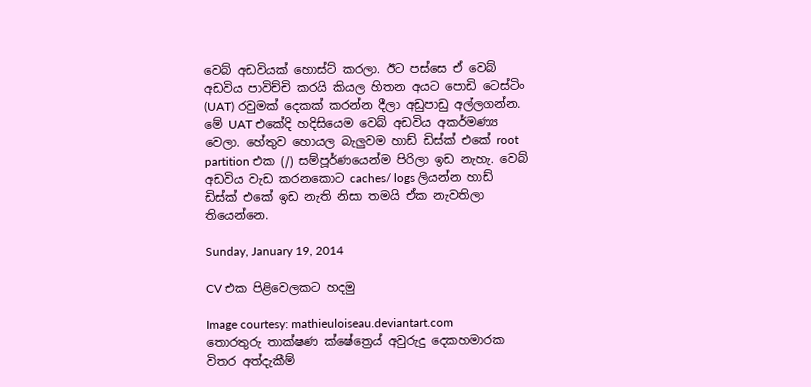වෙබ් අඩවියක් හොස්ට් කරලා. ඊට පස්සෙ ඒ වෙබ් අඩවිය පාවිච්චි කරයි කියල හිතන අයට පොඩි ටෙස්ටිං (UAT) රවුමක් දෙකක් කරන්න දීලා අඩුපාඩු අල්ලගන්න. මේ UAT එකේදි හදිසියෙම වෙබ් අඩවිය අකර්මණ්‍ය වෙලා. හේතුව හොයල බැලුවම හාඩ් ඩිස්ක් එකේ root partition එක (/) සම්පූර්ණයෙන්ම පිරිලා ඉඩ නැහැ. වෙබ් අඩවිය වැඩ කරනකොට caches/ logs ලියන්න හාඩ් ඩිස්ක් එකේ ඉඩ නැති නිසා තමයි ඒක නැවතිලා තියෙන්නෙ.

Sunday, January 19, 2014

CV එක පිළිවෙලකට හදමු

Image courtesy: mathieuloiseau.deviantart.com
තොරතුරු තාක්ෂණ ක්ෂේත්‍රෙය් අවුරුදු දෙකහමාරක විතර අත්දැකීම්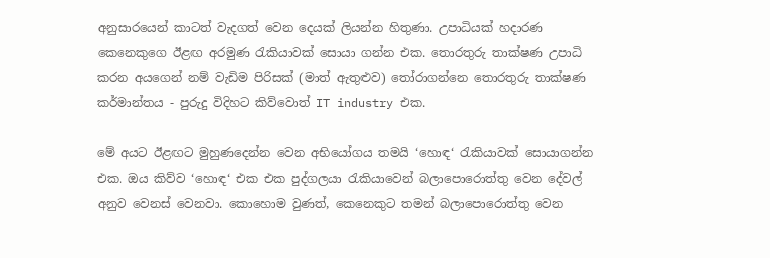අනුසාරයෙන් කාටත් වැදගත් වෙන දෙයක් ලියන්න හිතුණා. උපාධියක් හදාරණ කෙනෙකුගෙ ඊළඟ අරමුණ රැකියාවක් සොයා ගන්න එක. තොරතුරු තාක්ෂණ උපාධි කරන අයගෙන් නම් වැඩිම පිරිසක් (මාත් ඇතුළුව) තෝරාගන්නෙ තොරතුරු තාක්ෂණ කර්මාන්තය - පුරුදු විදිහට කිව්වොත් IT industry එක.

මේ අයට ඊළඟට මුහුණදෙන්න වෙන අභියෝගය තමයි ‘හොඳ‘ රැකියාවක් සොයාගන්න එක. ඔය කිව්ව ‘හොඳ‘ එක එක පුද්ගලයා රැකියාවෙන් බලාපොරොත්තු වෙන දේවල් අනුව වෙනස් වෙනවා. කොහොම වුණත්, කෙනෙකුට තමන් බලාපොරොත්තු වෙන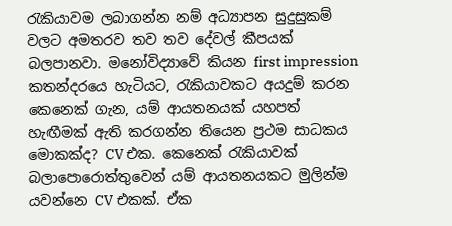රැකියාවම ලබාගන්න නම් අධ්‍යාපන සුදුසුකම් වලට අමතරව තව තව දේවල් කීපයක් බලපානවා. මනෝවිද්‍යාවේ කියන first impression කතන්දරයෙ හැටියට, රැකියාවකට අයදුම් කරන කෙනෙක් ගැන, යම් ආයතනයක් යහපත් හැඟීමක් ඇති කරගන්න තියෙන ප්‍රථම සාධකය මොකක්ද? CV එක. කෙනෙක් රැකියාවක් බලාපොරොත්තුවෙන් යම් ආයතනයකට මුලින්ම යවන්නෙ CV එකක්. ඒක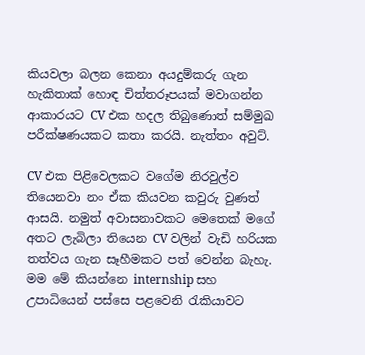කියවලා බලන කෙනා අයදුම්කරු ගැන හැකිතාක් හොඳ චිත්තරූපයක් මවාගන්න ආකාරයට CV එක හදල තිබුණොත් සම්මුඛ පරීක්ෂණයකට කතා කරයි. නැත්තං අවුට්.

CV එක පිළිවෙලකට වගේම නිරවුල්ව තියෙනවා නං ඒක කියවන කවුරු වුණත් ආසයි. නමුත් අවාසනාවකට මෙතෙක් මගේ අතට ලැබිලා තියෙන CV වලින් වැඩි හරියක තත්වය ගැන සෑහීමකට පත් වෙන්න බැහැ. මම මේ කියන්නෙ internship සහ උපාධියෙන් පස්සෙ පළවෙනි රැකියාවට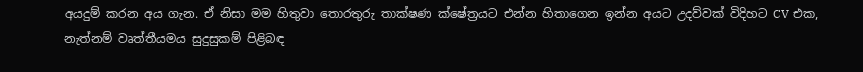අයදුම් කරන අය ගැන. ඒ නිසා මම හිතුවා තොරතුරු තාක්ෂණ ක්ෂේත්‍රයට එන්න හිතාගෙන ඉන්න අයට උදව්වක් විදිහට CV එක, නැත්නම් වෘත්තීයමය සුදුසුකම් පිළිබඳ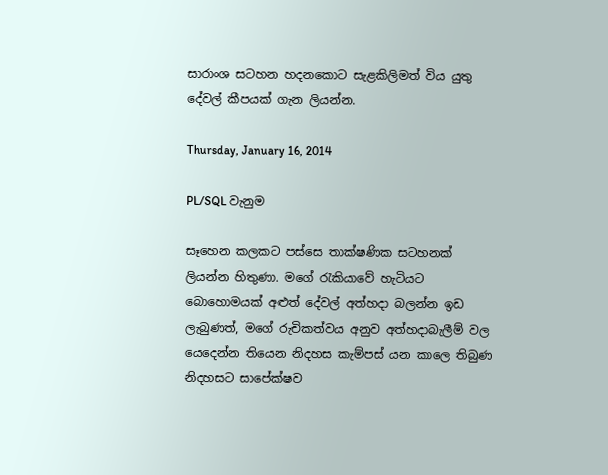සාරාංශ සටහන හදනකොට සැළකිලිමත් විය යුතු දේවල් කීපයක් ගැන ලියන්න.

Thursday, January 16, 2014

PL/SQL වැනුම

සෑහෙන කලකට පස්සෙ තාක්ෂණික සටහනක් ලියන්න හිතුණා. මගේ රැකියාවේ හැටියට බොහොමයක් අළුත් දේවල් අත්හදා බලන්න ඉඩ ලැබුණත්, මගේ රුචිකත්වය අනුව අත්හදාබැලීම් වල යෙදෙන්න තියෙන නිදහස කැම්පස් යන කාලෙ තිබුණ නිදහසට සාපේක්ෂව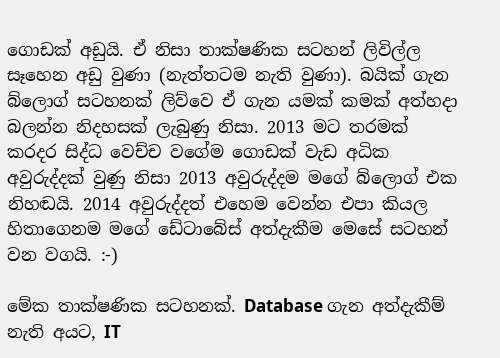ගොඩක් අඩුයි. ඒ නිසා තාක්ෂණික සටහන් ලිවිල්ල සෑහෙන අඩු වුණා (නැත්තටම නැති වුණා). බයික් ගැන බ්ලොග් සටහනක් ලිව්වෙ ඒ ගැන යමක් කමක් අත්හදා බලන්න නිදහසක් ලැබුණු නිසා. 2013 මට තරමක් කරදර සිද්ධ වෙච්ච වගේම ගොඩක් වැඩ අධික අවුරුද්දක් වුණු නිසා 2013 අවුරුද්දම මගේ බ්ලොග් එක නිහඬයි. 2014 අවුරුද්දත් එහෙම වෙන්න එපා කියල හිතාගෙනම මගේ ඩේටාබේස් අත්දැකීම මෙසේ සටහන් වන වගයි. :-)

මේක තාක්ෂණික සටහනක්. Database ගැන අත්දැකීම් නැති අයට, IT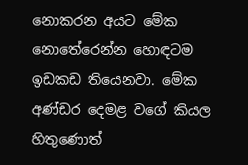නොකරන අයට මේක නොතේරෙන්න හොඳටම ඉඩකඩ තියෙනවා. මේක අණ්ඩර දෙමළ වගේ කියල හිතුණොත්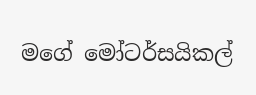මගේ මෝටර්සයිකල්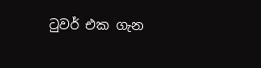ටුවර් එක ගැන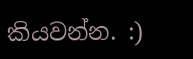කියවන්න. :)